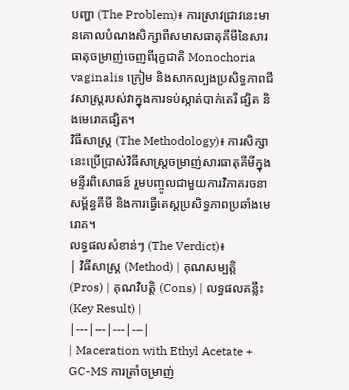បញ្ហា (The Problem)៖ ការស្រាវជ្រាវនេះមានគោលបំណងសិក្សាពីសមាសធាតុគីមីនៃសារធាតុចម្រាញ់ចេញពីរុក្ខជាតិ Monochoria vaginalis ក្រៀម និងសាកល្បងប្រសិទ្ធភាពជីវសាស្រ្តរបស់វាក្នុងការទប់ស្កាត់បាក់តេរី ផ្សិត និងមេរោគផ្សិត។
វិធីសាស្ត្រ (The Methodology)៖ ការសិក្សានេះប្រើប្រាស់វិធីសាស្ត្រចម្រាញ់សារធាតុគីមីក្នុងមន្ទីរពិសោធន៍ រួមបញ្ចូលជាមួយការវិភាគរចនាសម្ព័ន្ធគីមី និងការធ្វើតេស្តប្រសិទ្ធភាពប្រឆាំងមេរោគ។
លទ្ធផលសំខាន់ៗ (The Verdict)៖
| វិធីសាស្ត្រ (Method) | គុណសម្បត្តិ (Pros) | គុណវិបត្តិ (Cons) | លទ្ធផលគន្លឹះ (Key Result) |
|---|---|---|---|
| Maceration with Ethyl Acetate + GC-MS ការត្រាំចម្រាញ់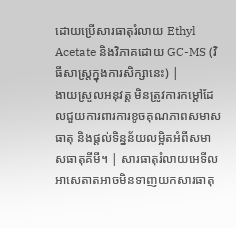ដោយប្រើសារធាតុរំលាយ Ethyl Acetate និងវិភាគដោយ GC-MS (វិធីសាស្ត្រក្នុងការសិក្សានេះ) |
ងាយស្រួលអនុវត្ត មិនត្រូវការកម្តៅដែលជួយការពារការខូចគុណភាពសមាសធាតុ និងផ្តល់ទិន្នន័យលម្អិតអំពីសមាសធាតុគីមី។ | សារធាតុរំលាយអេទីលអាសេតាតអាចមិនទាញយកសារធាតុ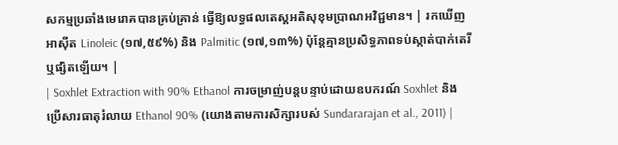សកម្មប្រឆាំងមេរោគបានគ្រប់គ្រាន់ ធ្វើឱ្យលទ្ធផលតេស្តអតិសុខុមប្រាណអវិជ្ជមាន។ | រកឃើញអាស៊ីត Linoleic (១៧,៥៩%) និង Palmitic (១៧,១៣%) ប៉ុន្តែគ្មានប្រសិទ្ធភាពទប់ស្កាត់បាក់តេរី ឬផ្សិតឡើយ។ |
| Soxhlet Extraction with 90% Ethanol ការចម្រាញ់បន្តបន្ទាប់ដោយឧបករណ៍ Soxhlet និងប្រើសារធាតុរំលាយ Ethanol 90% (យោងតាមការសិក្សារបស់ Sundararajan et al., 2011) |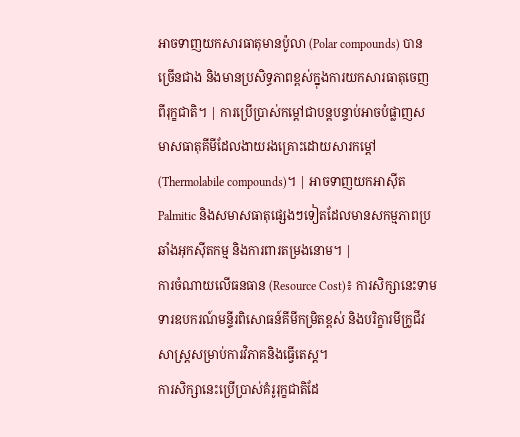អាចទាញយកសារធាតុមានប៉ូលា (Polar compounds) បានច្រើនជាង និងមានប្រសិទ្ធភាពខ្ពស់ក្នុងការយកសារធាតុចេញពីរុក្ខជាតិ។ | ការប្រើប្រាស់កម្តៅជាបន្តបន្ទាប់អាចបំផ្លាញសមាសធាតុគីមីដែលងាយរងគ្រោះដោយសារកម្តៅ (Thermolabile compounds)។ | អាចទាញយកអាស៊ីត Palmitic និងសមាសធាតុផ្សេងៗទៀតដែលមានសកម្មភាពប្រឆាំងអុកស៊ីតកម្ម និងការពារតម្រងនោម។ |
ការចំណាយលើធនធាន (Resource Cost)៖ ការសិក្សានេះទាមទារឧបករណ៍មន្ទីរពិសោធន៍គីមីកម្រិតខ្ពស់ និងបរិក្ខារមីក្រូជីវសាស្ត្រសម្រាប់ការវិភាគនិងធ្វើតេស្ត។
ការសិក្សានេះប្រើប្រាស់គំរូរុក្ខជាតិដែ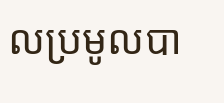លប្រមូលបា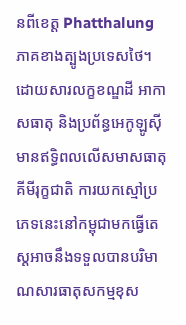នពីខេត្ត Phatthalung ភាគខាងត្បូងប្រទេសថៃ។ ដោយសារលក្ខខណ្ឌដី អាកាសធាតុ និងប្រព័ន្ធអេកូឡូស៊ីមានឥទ្ធិពលលើសមាសធាតុគីមីរុក្ខជាតិ ការយកស្មៅប្រភេទនេះនៅកម្ពុជាមកធ្វើតេស្តអាចនឹងទទួលបានបរិមាណសារធាតុសកម្មខុស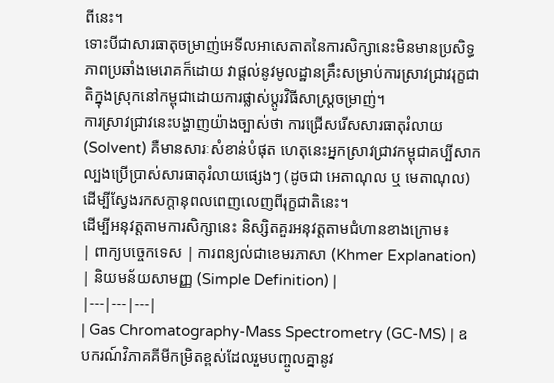ពីនេះ។
ទោះបីជាសារធាតុចម្រាញ់អេទីលអាសេតាតនៃការសិក្សានេះមិនមានប្រសិទ្ធភាពប្រឆាំងមេរោគក៏ដោយ វាផ្តល់នូវមូលដ្ឋានគ្រឹះសម្រាប់ការស្រាវជ្រាវរុក្ខជាតិក្នុងស្រុកនៅកម្ពុជាដោយការផ្លាស់ប្តូរវិធីសាស្ត្រចម្រាញ់។
ការស្រាវជ្រាវនេះបង្ហាញយ៉ាងច្បាស់ថា ការជ្រើសរើសសារធាតុរំលាយ (Solvent) គឺមានសារៈសំខាន់បំផុត ហេតុនេះអ្នកស្រាវជ្រាវកម្ពុជាគប្បីសាកល្បងប្រើប្រាស់សារធាតុរំលាយផ្សេងៗ (ដូចជា អេតាណុល ឬ មេតាណុល) ដើម្បីស្វែងរកសក្តានុពលពេញលេញពីរុក្ខជាតិនេះ។
ដើម្បីអនុវត្តតាមការសិក្សានេះ និស្សិតគួរអនុវត្តតាមជំហានខាងក្រោម៖
| ពាក្យបច្ចេកទេស | ការពន្យល់ជាខេមរភាសា (Khmer Explanation) | និយមន័យសាមញ្ញ (Simple Definition) |
|---|---|---|
| Gas Chromatography-Mass Spectrometry (GC-MS) | ឧបករណ៍វិភាគគីមីកម្រិតខ្ពស់ដែលរួមបញ្ចូលគ្នានូវ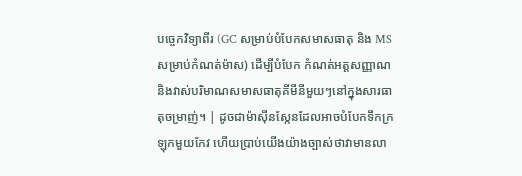បច្ចេកវិទ្យាពីរ (GC សម្រាប់បំបែកសមាសធាតុ និង MS សម្រាប់កំណត់ម៉ាស) ដើម្បីបំបែក កំណត់អត្តសញ្ញាណ និងវាស់បរិមាណសមាសធាតុគីមីនីមួយៗនៅក្នុងសារធាតុចម្រាញ់។ | ដូចជាម៉ាស៊ីនស្កែនដែលអាចបំបែកទឹកក្រឡុកមួយកែវ ហើយប្រាប់យើងយ៉ាងច្បាស់ថាវាមានលា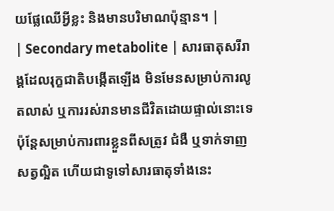យផ្លែឈើអ្វីខ្លះ និងមានបរិមាណប៉ុន្មាន។ |
| Secondary metabolite | សារធាតុសរីរាង្គដែលរុក្ខជាតិបង្កើតឡើង មិនមែនសម្រាប់ការលូតលាស់ ឬការរស់រានមានជីវិតដោយផ្ទាល់នោះទេ ប៉ុន្តែសម្រាប់ការពារខ្លួនពីសត្រូវ ជំងឺ ឬទាក់ទាញសត្វល្អិត ហើយជាទូទៅសារធាតុទាំងនេះ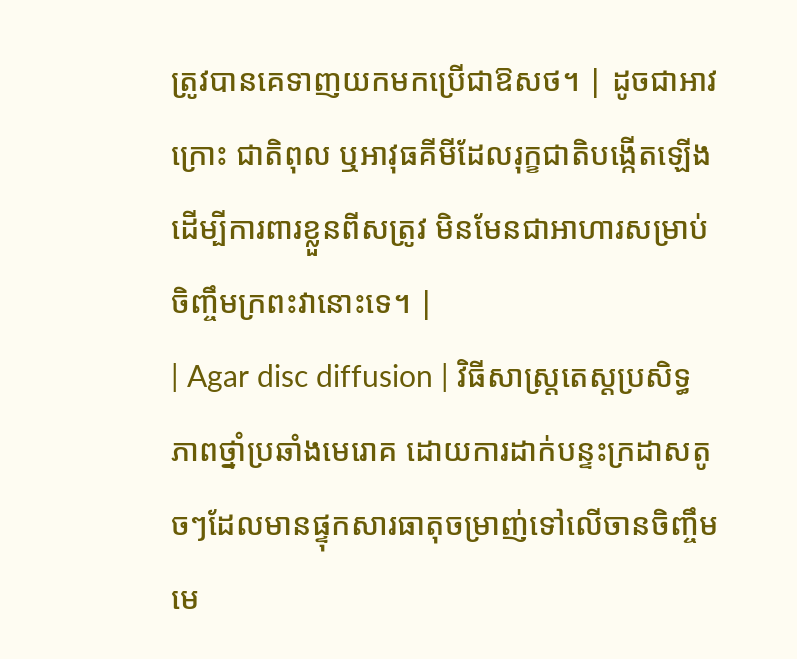ត្រូវបានគេទាញយកមកប្រើជាឱសថ។ | ដូចជាអាវក្រោះ ជាតិពុល ឬអាវុធគីមីដែលរុក្ខជាតិបង្កើតឡើងដើម្បីការពារខ្លួនពីសត្រូវ មិនមែនជាអាហារសម្រាប់ចិញ្ចឹមក្រពះវានោះទេ។ |
| Agar disc diffusion | វិធីសាស្ត្រតេស្តប្រសិទ្ធភាពថ្នាំប្រឆាំងមេរោគ ដោយការដាក់បន្ទះក្រដាសតូចៗដែលមានផ្ទុកសារធាតុចម្រាញ់ទៅលើចានចិញ្ចឹមមេ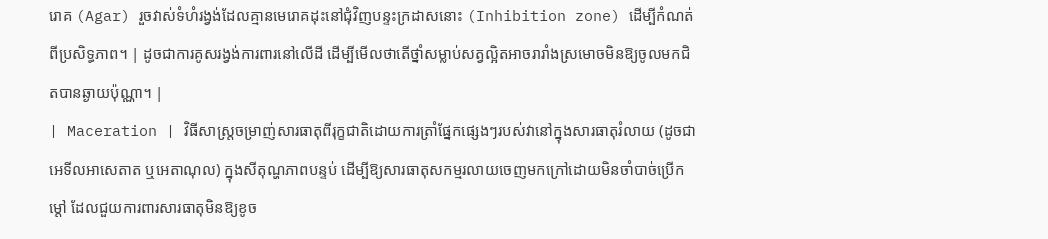រោគ (Agar) រួចវាស់ទំហំរង្វង់ដែលគ្មានមេរោគដុះនៅជុំវិញបន្ទះក្រដាសនោះ (Inhibition zone) ដើម្បីកំណត់ពីប្រសិទ្ធភាព។ | ដូចជាការគូសរង្វង់ការពារនៅលើដី ដើម្បីមើលថាតើថ្នាំសម្លាប់សត្វល្អិតអាចរារាំងស្រមោចមិនឱ្យចូលមកជិតបានឆ្ងាយប៉ុណ្ណា។ |
| Maceration | វិធីសាស្ត្រចម្រាញ់សារធាតុពីរុក្ខជាតិដោយការត្រាំផ្នែកផ្សេងៗរបស់វានៅក្នុងសារធាតុរំលាយ (ដូចជា អេទីលអាសេតាត ឬអេតាណុល) ក្នុងសីតុណ្ហភាពបន្ទប់ ដើម្បីឱ្យសារធាតុសកម្មរលាយចេញមកក្រៅដោយមិនចាំបាច់ប្រើកម្តៅ ដែលជួយការពារសារធាតុមិនឱ្យខូច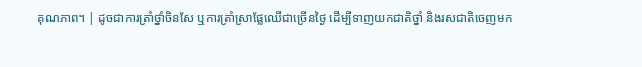គុណភាព។ | ដូចជាការត្រាំថ្នាំចិនសែ ឬការត្រាំស្រាផ្លែឈើជាច្រើនថ្ងៃ ដើម្បីទាញយកជាតិថ្នាំ និងរសជាតិចេញមក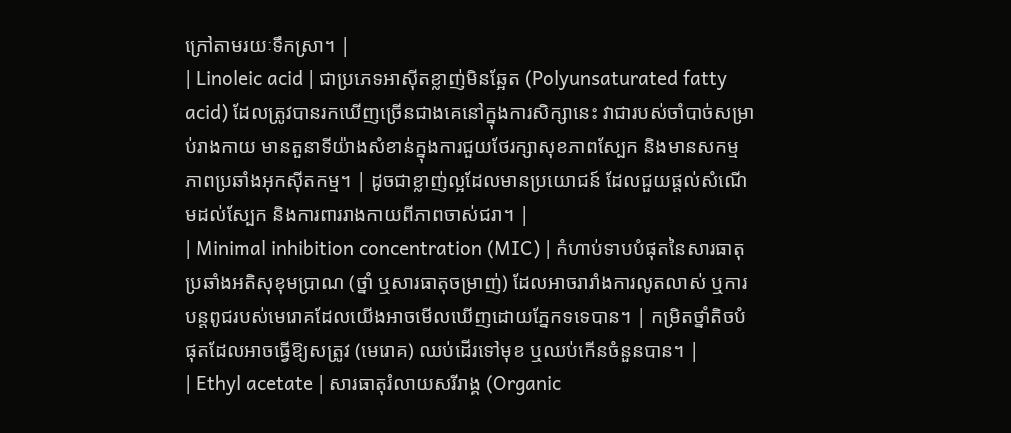ក្រៅតាមរយៈទឹកស្រា។ |
| Linoleic acid | ជាប្រភេទអាស៊ីតខ្លាញ់មិនឆ្អែត (Polyunsaturated fatty acid) ដែលត្រូវបានរកឃើញច្រើនជាងគេនៅក្នុងការសិក្សានេះ វាជារបស់ចាំបាច់សម្រាប់រាងកាយ មានតួនាទីយ៉ាងសំខាន់ក្នុងការជួយថែរក្សាសុខភាពស្បែក និងមានសកម្មភាពប្រឆាំងអុកស៊ីតកម្ម។ | ដូចជាខ្លាញ់ល្អដែលមានប្រយោជន៍ ដែលជួយផ្តល់សំណើមដល់ស្បែក និងការពាររាងកាយពីភាពចាស់ជរា។ |
| Minimal inhibition concentration (MIC) | កំហាប់ទាបបំផុតនៃសារធាតុប្រឆាំងអតិសុខុមប្រាណ (ថ្នាំ ឬសារធាតុចម្រាញ់) ដែលអាចរារាំងការលូតលាស់ ឬការបន្តពូជរបស់មេរោគដែលយើងអាចមើលឃើញដោយភ្នែកទទេបាន។ | កម្រិតថ្នាំតិចបំផុតដែលអាចធ្វើឱ្យសត្រូវ (មេរោគ) ឈប់ដើរទៅមុខ ឬឈប់កើនចំនួនបាន។ |
| Ethyl acetate | សារធាតុរំលាយសរីរាង្គ (Organic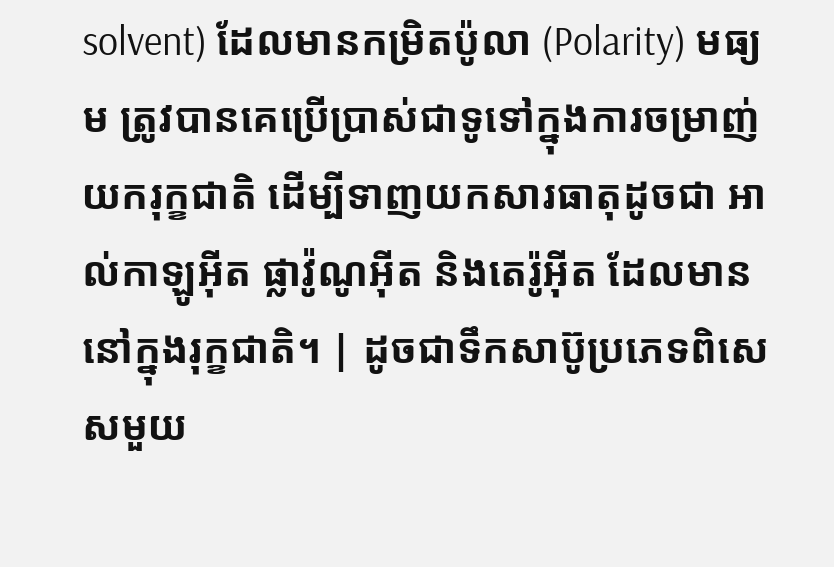solvent) ដែលមានកម្រិតប៉ូលា (Polarity) មធ្យម ត្រូវបានគេប្រើប្រាស់ជាទូទៅក្នុងការចម្រាញ់យករុក្ខជាតិ ដើម្បីទាញយកសារធាតុដូចជា អាល់កាឡូអ៊ីត ផ្លាវ៉ូណូអ៊ីត និងតេរ៉ូអ៊ីត ដែលមាននៅក្នុងរុក្ខជាតិ។ | ដូចជាទឹកសាប៊ូប្រភេទពិសេសមួយ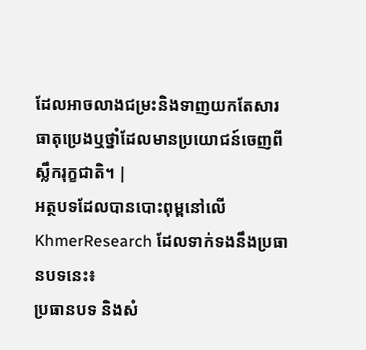ដែលអាចលាងជម្រះនិងទាញយកតែសារធាតុប្រេងឬថ្នាំដែលមានប្រយោជន៍ចេញពីស្លឹករុក្ខជាតិ។ |
អត្ថបទដែលបានបោះពុម្ពនៅលើ KhmerResearch ដែលទាក់ទងនឹងប្រធានបទនេះ៖
ប្រធានបទ និងសំ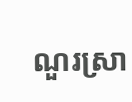ណួរស្រា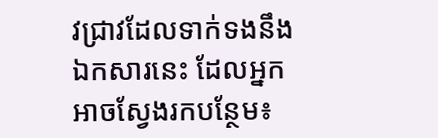វជ្រាវដែលទាក់ទងនឹងឯកសារនេះ ដែលអ្នកអាចស្វែងរកបន្ថែម៖